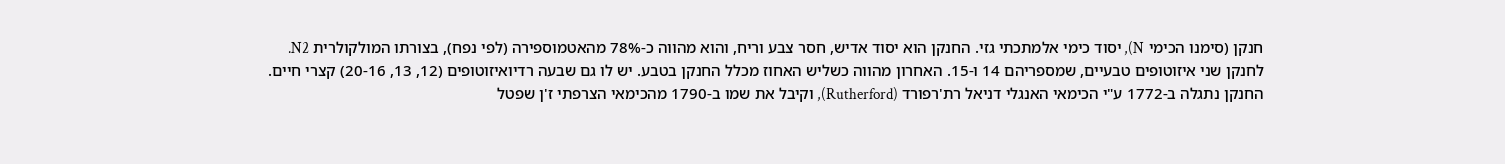חנקן (סימנו הכימי N), יסוד כימי אלמתכתי גזי. החנקן הוא יסוד אדיש, חסר צבע וריח, והוא מהווה כ-78% מהאטמוספירה (לפי נפח), בצורתו המולקולרית N2.
לחנקן שני איזוטופים טבעיים, שמספריהם 14 ו-15. האחרון מהווה כשליש האחוז מכלל החנקן בטבע. יש לו גם שבעה רדיואיזוטופים (12, 13, 20-16) קצרי חיים.
החנקן נתגלה ב-1772 ע"י הכימאי האנגלי דניאל רת'רפורד (Rutherford), וקיבל את שמו ב-1790 מהכימאי הצרפתי ז'ן שפטל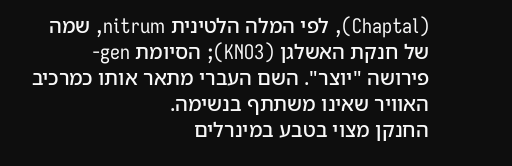(Chaptal), לפי המלה הלטינית nitrum, שמה של חנקת האשלגן (KNO3); הסיומת gen- פירושה "יוצר". השם העברי מתאר אותו כמרכיב האוויר שאינו משתתף בנשימה.
החנקן מצוי בטבע במינרלים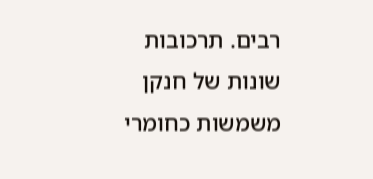רבים. תרכובות שונות של חנקן משמשות כחומרי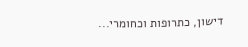דישון, כתרופות וכחומרי...